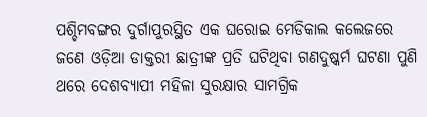ପଶ୍ଚିମବଙ୍ଗର ଦୁର୍ଗାପୁରସ୍ଥିତ ଏକ ଘରୋଇ ମେଡିକାଲ କଲେଜରେ ଜଣେ ଓଡ଼ିଆ ଡାକ୍ତରୀ ଛାତ୍ରୀଙ୍କ ପ୍ରତି ଘଟିଥିବା ଗଣଦୁଷ୍କର୍ମ ଘଟଣା ପୁଣି ଥରେ ଦେଶବ୍ୟାପୀ ମହିଳା ସୁରକ୍ଷାର ସାମଗ୍ରିକ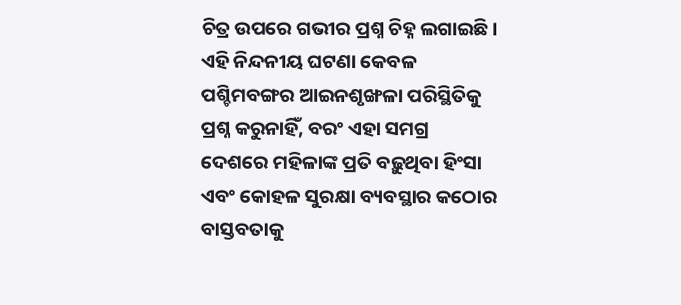ଚିତ୍ର ଉପରେ ଗଭୀର ପ୍ରଶ୍ନ ଚିହ୍ନ ଲଗାଇଛି। ଏହି ନିନ୍ଦନୀୟ ଘଟଣା କେବଳ ପଶ୍ଚିମବଙ୍ଗର ଆଇନଶୃଙ୍ଖଳା ପରିସ୍ଥିତିକୁ ପ୍ରଶ୍ନ କରୁନାହିଁ, ବରଂ ଏହା ସମଗ୍ର ଦେଶରେ ମହିଳାଙ୍କ ପ୍ରତି ବଢ଼ୁଥିବା ହିଂସା ଏବଂ କୋହଳ ସୁରକ୍ଷା ବ୍ୟବସ୍ଥାର କଠୋର ବାସ୍ତବତାକୁ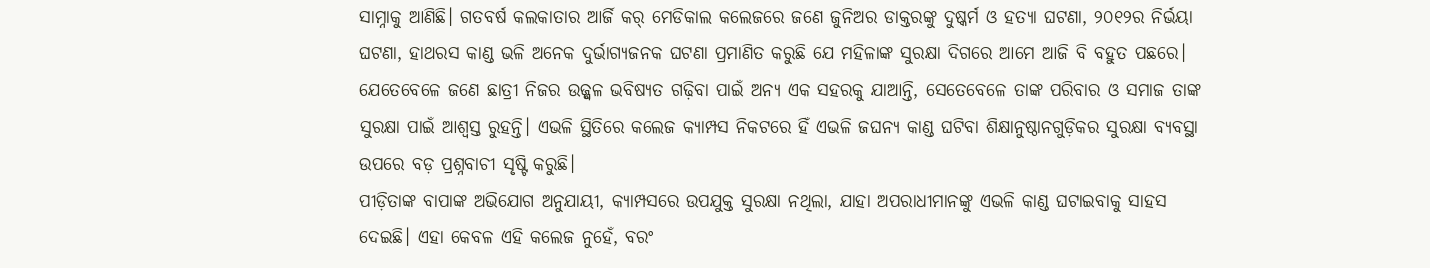ସାମ୍ନାକୁ ଆଣିଛି। ଗତବର୍ଷ କଲକାତାର ଆର୍ଜି କର୍ ମେଡିକାଲ କଲେଜରେ ଜଣେ ଜୁନିଅର ଡାକ୍ତରଙ୍କୁ ଦୁଷ୍କର୍ମ ଓ ହତ୍ୟା ଘଟଣା, ୨୦୧୨ର ନିର୍ଭୟା ଘଟଣା, ହାଥରସ କାଣ୍ଡ ଭଳି ଅନେକ ଦୁର୍ଭାଗ୍ୟଜନକ ଘଟଣା ପ୍ରମାଣିତ କରୁଛି ଯେ ମହିଳାଙ୍କ ସୁରକ୍ଷା ଦିଗରେ ଆମେ ଆଜି ବି ବହୁତ ପଛରେ। ଯେତେବେଳେ ଜଣେ ଛାତ୍ରୀ ନିଜର ଉଜ୍ଜ୍ୱଳ ଭବିଷ୍ୟତ ଗଢ଼ିବା ପାଇଁ ଅନ୍ୟ ଏକ ସହରକୁ ଯାଆନ୍ତି, ସେତେବେଳେ ତାଙ୍କ ପରିବାର ଓ ସମାଜ ତାଙ୍କ ସୁରକ୍ଷା ପାଇଁ ଆଶ୍ୱସ୍ତ ରୁହନ୍ତି। ଏଭଳି ସ୍ଥିତିରେ କଲେଜ କ୍ୟାମ୍ପସ ନିକଟରେ ହିଁ ଏଭଳି ଜଘନ୍ୟ କାଣ୍ଡ ଘଟିବା ଶିକ୍ଷାନୁଷ୍ଠାନଗୁଡ଼ିକର ସୁରକ୍ଷା ବ୍ୟବସ୍ଥା ଉପରେ ବଡ଼ ପ୍ରଶ୍ନବାଚୀ ସୃଷ୍ଟି କରୁଛି।
ପୀଡ଼ିତାଙ୍କ ବାପାଙ୍କ ଅଭିଯୋଗ ଅନୁଯାୟୀ, କ୍ୟାମ୍ପସରେ ଉପଯୁକ୍ତ ସୁରକ୍ଷା ନଥିଲା, ଯାହା ଅପରାଧୀମାନଙ୍କୁ ଏଭଳି କାଣ୍ଡ ଘଟାଇବାକୁ ସାହସ ଦେଇଛି। ଏହା କେବଳ ଏହି କଲେଜ ନୁହେଁ, ବରଂ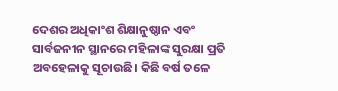ଦେଶର ଅଧିକାଂଶ ଶିକ୍ଷାନୁଷ୍ଠାନ ଏବଂ ସାର୍ବଜନୀନ ସ୍ଥାନରେ ମହିଳାଙ୍କ ସୁରକ୍ଷା ପ୍ରତି ଅବହେଳାକୁ ସୂଚାଉଛି। କିଛି ବର୍ଷ ତଳେ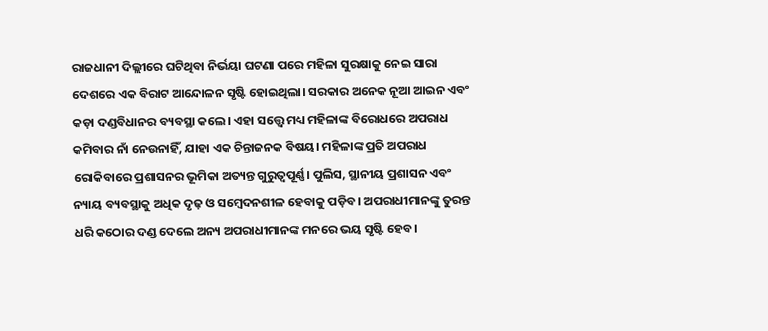ରାଜଧାନୀ ଦିଲ୍ଲୀରେ ଘଟିଥିବା ନିର୍ଭୟା ଘଟଣା ପରେ ମହିଳା ସୁରକ୍ଷାକୁ ନେଇ ସାରା ଦେଶରେ ଏକ ବିରାଟ ଆନ୍ଦୋଳନ ସୃଷ୍ଟି ହୋଇଥିଲା। ସରକାର ଅନେକ ନୂଆ ଆଇନ ଏବଂ କଡ଼ା ଦଣ୍ଡବିଧାନର ବ୍ୟବସ୍ଥା କଲେ। ଏହା ସତ୍ତ୍ୱେ ମଧ୍ୟ ମହିଳାଙ୍କ ବିରୋଧରେ ଅପରାଧ କମିବାର ନାଁ ନେଉନାହିଁ, ଯାହା ଏକ ଚିନ୍ତାଜନକ ବିଷୟ। ମହିଳାଙ୍କ ପ୍ରତି ଅପରାଧ ରୋକିବାରେ ପ୍ରଶାସନର ଭୂମିକା ଅତ୍ୟନ୍ତ ଗୁରୁତ୍ୱପୂର୍ଣ୍ଣ। ପୁଲିସ, ସ୍ଥାନୀୟ ପ୍ରଶାସନ ଏବଂ ନ୍ୟାୟ ବ୍ୟବସ୍ଥାକୁ ଅଧିକ ଦୃଢ଼ ଓ ସମ୍ବେଦନଶୀଳ ହେବାକୁ ପଡ଼ିବ। ଅପରାଧୀମାନଙ୍କୁ ତୁରନ୍ତ ଧରି କଠୋର ଦଣ୍ଡ ଦେଲେ ଅନ୍ୟ ଅପରାଧୀମାନଙ୍କ ମନରେ ଭୟ ସୃଷ୍ଟି ହେବ।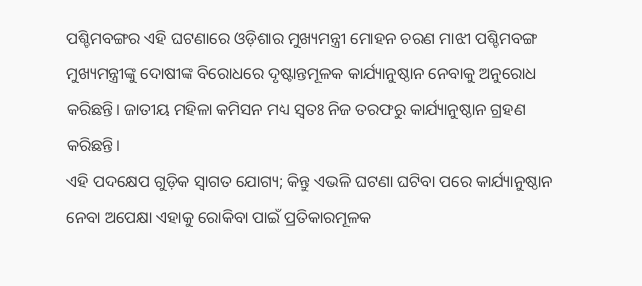ପଶ୍ଚିମବଙ୍ଗର ଏହି ଘଟଣାରେ ଓଡ଼ିଶାର ମୁଖ୍ୟମନ୍ତ୍ରୀ ମୋହନ ଚରଣ ମାଝୀ ପଶ୍ଚିମବଙ୍ଗ ମୁଖ୍ୟମନ୍ତ୍ରୀଙ୍କୁ ଦୋଷୀଙ୍କ ବିରୋଧରେ ଦୃଷ୍ଟାନ୍ତମୂଳକ କାର୍ଯ୍ୟାନୁଷ୍ଠାନ ନେବାକୁ ଅନୁରୋଧ କରିଛନ୍ତି। ଜାତୀୟ ମହିଳା କମିସନ ମଧ୍ୟ ସ୍ୱତଃ ନିଜ ତରଫରୁ କାର୍ଯ୍ୟାନୁଷ୍ଠାନ ଗ୍ରହଣ କରିଛନ୍ତି।
ଏହି ପଦକ୍ଷେପ ଗୁଡ଼ିକ ସ୍ୱାଗତ ଯୋଗ୍ୟ; କିନ୍ତୁ ଏଭଳି ଘଟଣା ଘଟିବା ପରେ କାର୍ଯ୍ୟାନୁଷ୍ଠାନ ନେବା ଅପେକ୍ଷା ଏହାକୁ ରୋକିବା ପାଇଁ ପ୍ରତିକାରମୂଳକ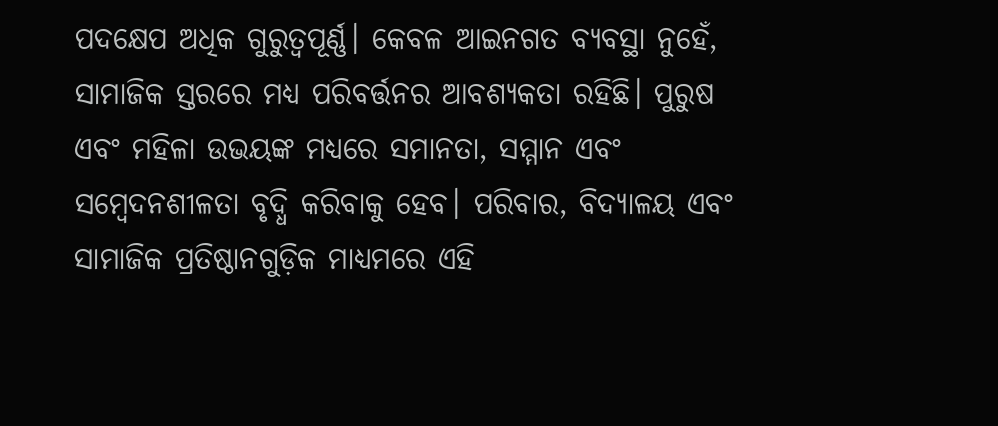ପଦକ୍ଷେପ ଅଧିକ ଗୁରୁତ୍ୱପୂର୍ଣ୍ଣ। କେବଳ ଆଇନଗତ ବ୍ୟବସ୍ଥା ନୁହେଁ, ସାମାଜିକ ସ୍ତରରେ ମଧ୍ୟ ପରିବର୍ତ୍ତନର ଆବଶ୍ୟକତା ରହିଛି। ପୁରୁଷ ଏବଂ ମହିଳା ଉଭୟଙ୍କ ମଧ୍ୟରେ ସମାନତା, ସମ୍ମାନ ଏବଂ ସମ୍ବେଦନଶୀଳତା ବୃଦ୍ଧି କରିବାକୁ ହେବ। ପରିବାର, ବିଦ୍ୟାଳୟ ଏବଂ ସାମାଜିକ ପ୍ରତିଷ୍ଠାନଗୁଡ଼ିକ ମାଧ୍ୟମରେ ଏହି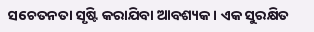ସଚେତନତା ସୃଷ୍ଟି କରାଯିବା ଆବଶ୍ୟକ। ଏକ ସୁରକ୍ଷିତ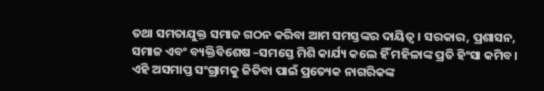ତଥା ସମତାଯୁକ୍ତ ସମାଜ ଗଠନ କରିବା ଆମ ସମସ୍ତଙ୍କର ଦାୟିତ୍ୱ। ସରକାର, ପ୍ରଶାସନ, ସମାଜ ଏବଂ ବ୍ୟକ୍ତିବିଶେଷ –ସମସ୍ତେ ମିଶି କାର୍ଯ୍ୟ କଲେ ହିଁ ମହିଳାଙ୍କ ପ୍ରତି ହିଂସା କମିବ। ଏହି ଅସମାପ୍ତ ସଂଗ୍ରାମକୁ ଜିତିବା ପାଇଁ ପ୍ରତ୍ୟେକ ନାଗରିକଙ୍କ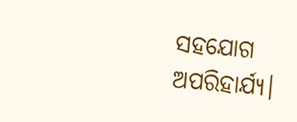ସହଯୋଗ ଅପରିହାର୍ଯ୍ୟ।